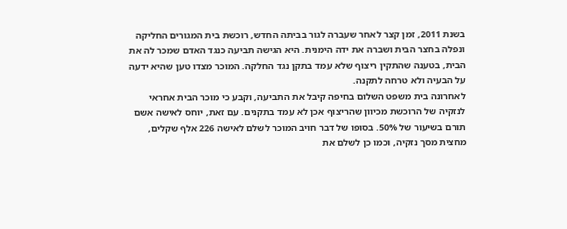בשנת 2011, זמן קצר לאחר שעברה לגור בביתה החדש, רוכשת בית המגורים החליקה ונפלה בחצר הבית ושברה את ידה הימנית. היא הגישה תביעה כנגד האדם שמכר לה את הבית, בטענה שהתקין ריצוף שלא עמד בתקן נגד החלקה. המוכר מצדו טען שהיא ידעה על הבעיה ולא טרחה לתקנה.
לאחרונה בית משפט השלום בחיפה קיבל את התביעה, וקבע כי מוכר הבית אחראי לנזקיה של הרוכשת מכיוון שהריצוף אכן לא עמד בתקנים. עם זאת, יוחס לאישה אשם תורם בשיעור של 50%. בסופו של דבר חויב המוכר לשלם לאישה 226 אלף שקלים, מחצית מסך נזקיה, וכמו כן לשלם את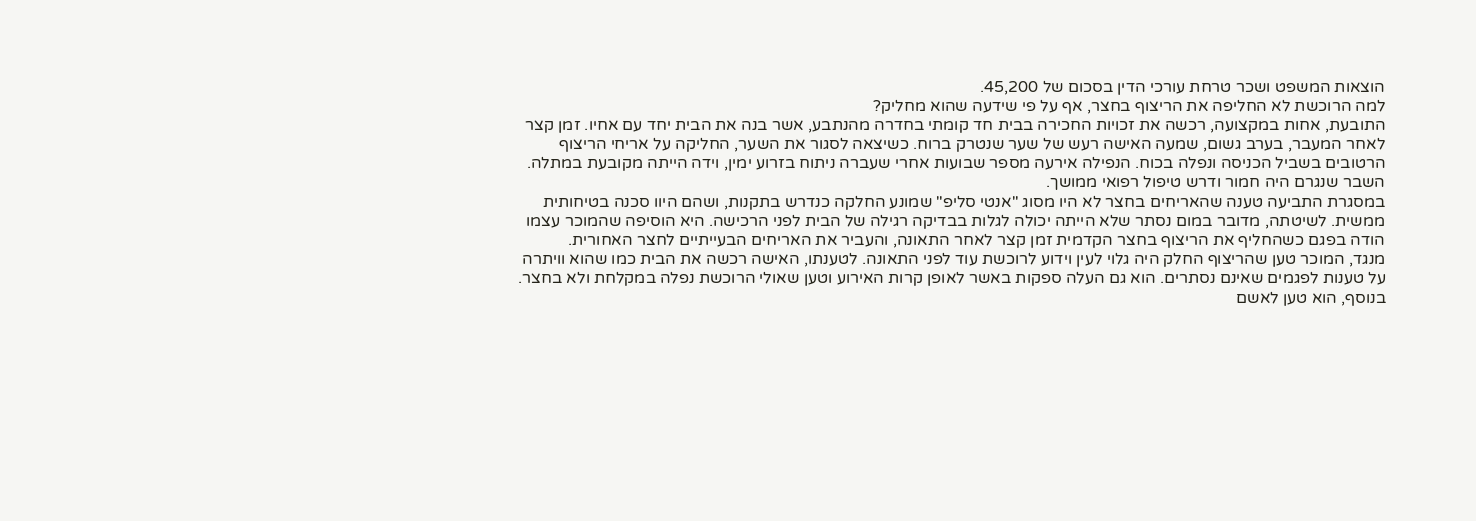הוצאות המשפט ושכר טרחת עורכי הדין בסכום של 45,200.
למה הרוכשת לא החליפה את הריצוף בחצר, אף על פי שידעה שהוא מחליק?
התובעת, אחות במקצועה, רכשה את זכויות החכירה בבית חד קומתי בחדרה מהנתבע, אשר בנה את הבית יחד עם אחיו. זמן קצר לאחר המעבר, בערב גשום, שמעה האישה רעש של שער שנטרק ברוח. כשיצאה לסגור את השער, החליקה על אריחי הריצוף הרטובים בשביל הכניסה ונפלה בכוח. הנפילה אירעה מספר שבועות אחרי שעברה ניתוח בזרוע ימין, וידה הייתה מקובעת במתלה. השבר שנגרם היה חמור ודרש טיפול רפואי ממושך.
במסגרת התביעה טענה שהאריחים בחצר לא היו מסוג "אנטי סליפ" שמונע החלקה כנדרש בתקנות, ושהם היוו סכנה בטיחותית ממשית. לשיטתה, מדובר במום נסתר שלא הייתה יכולה לגלות בבדיקה רגילה של הבית לפני הרכישה. היא הוסיפה שהמוכר עצמו הודה בפגם כשהחליף את הריצוף בחצר הקדמית זמן קצר לאחר התאונה, והעביר את האריחים הבעייתיים לחצר האחורית.
מנגד, המוכר טען שהריצוף החלק היה גלוי לעין וידוע לרוכשת עוד לפני התאונה. לטענתו, האישה רכשה את הבית כמו שהוא וויתרה על טענות לפגמים שאינם נסתרים. הוא גם העלה ספקות באשר לאופן קרות האירוע וטען שאולי הרוכשת נפלה במקלחת ולא בחצר. בנוסף, הוא טען לאשם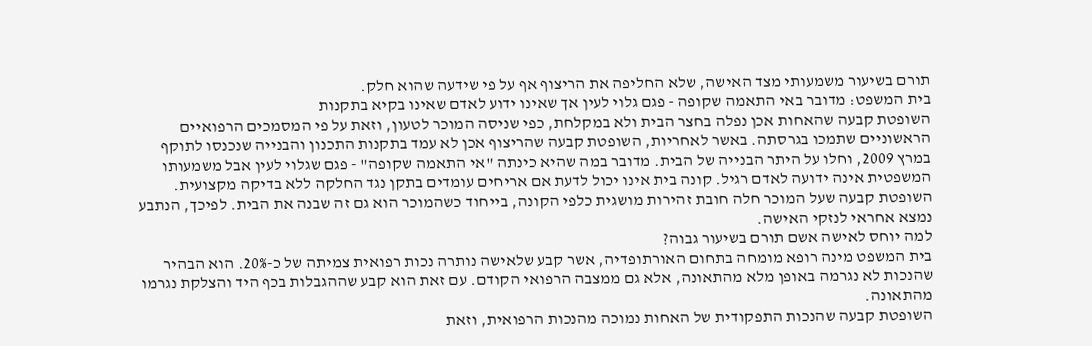תורם בשיעור משמעותי מצד האישה, שלא החליפה את הריצוף אף על פי שידעה שהוא חלק.
בית המשפט: מדובר באי התאמה שקופה - פגם גלוי לעין אך שאינו ידוע לאדם שאינו בקיא בתקנות
השופטת קבעה שהאחות אכן נפלה בחצר הבית ולא במקלחת, כפי שניסה המוכר לטעון, וזאת על פי המסמכים הרפואיים הראשוניים שתמכו בגרסתה. באשר לאחריות, השופטת קבעה שהריצוף אכן לא עמד בתקנות התכנון והבנייה שנכנסו לתוקף במרץ 2009, וחלו על היתר הבנייה של הבית. מדובר במה שהיא כינתה "אי התאמה שקופה" - פגם שגלוי לעין אבל משמעותו המשפטית אינה ידועה לאדם רגיל. קונה בית אינו יכול לדעת אם אריחים עומדים בתקן נגד החלקה ללא בדיקה מקצועית.
השופטת קבעה שעל המוכר חלה חובת זהירות מושגית כלפי הקונה, בייחוד כשהמוכר הוא גם זה שבנה את הבית. לפיכך, הנתבע נמצא אחראי לנזקי האישה.
למה יוחס לאישה אשם תורם בשיעור גבוה?
בית המשפט מינה רופא מומחה בתחום האורתופדיה, אשר קבע שלאישה נותרה נכות רפואית צמיתה של כ-20%. הוא הבהיר שהנכות לא נגרמה באופן מלא מהתאונה, אלא גם ממצבה הרפואי הקודם. עם זאת הוא קבע שההגבלות בכף היד והצלקת נגרמו מהתאונה.
השופטת קבעה שהנכות התפקודית של האחות נמוכה מהנכות הרפואית, וזאת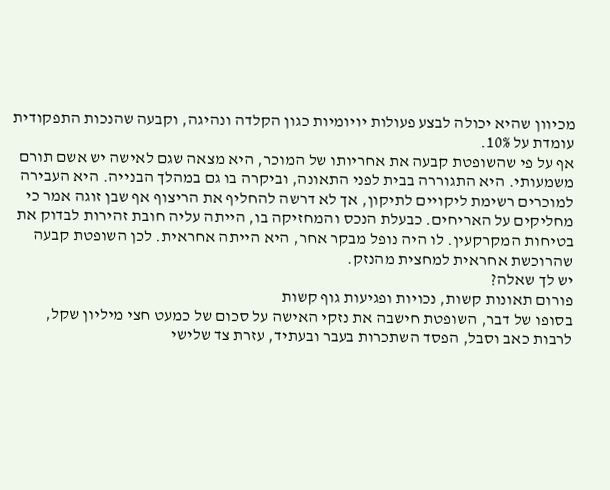מכיוון שהיא יכולה לבצע פעולות יויומיות כגון הקלדה ונהיגה, וקבעה שהנכות התפקודית עומדת על 10%.
אף על פי שהשופטת קבעה את אחריותו של המוכר, היא מצאה שגם לאישה יש אשם תורם משמעותי. היא התגוררה בבית לפני התאונה, וביקרה בו גם במהלך הבנייה. היא העבירה למוכרים רשימת ליקויים לתיקון, אך לא דרשה להחליף את הריצוף אף שבן זוגה אמר כי מחליקים על האריחים. כבעלת הנכס והמחזיקה בו, הייתה עליה חובת זהירות לבדוק את בטיחות המקרקעין. לו היה נופל מבקר אחר, היא הייתה אחראית. לכן השופטת קבעה שהרוכשת אחראית למחצית מהנזק.
יש לך שאלה?
פורום תאונות קשות, נכויות ופגיעות גוף קשות
בסופו של דבר, השופטת חישבה את נזקי האישה על סכום של כמעט חצי מיליון שקל, לרבות כאב וסבל, הפסד השתכרות בעבר ובעתיד, עזרת צד שלישי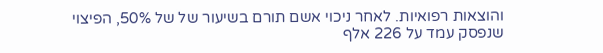והוצאות רפואיות. לאחר ניכוי אשם תורם בשיעור של של 50%, הפיצוי שנפסק עמד על 226 אלף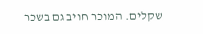שקלים. המוכר חויב גם בשכר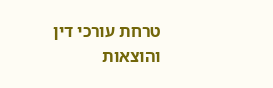טרחת עורכי דין והוצאות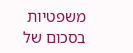משפטיות בסכום של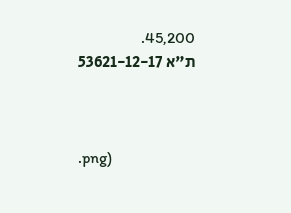45,200.
ת"א 53621-12-17



.png)